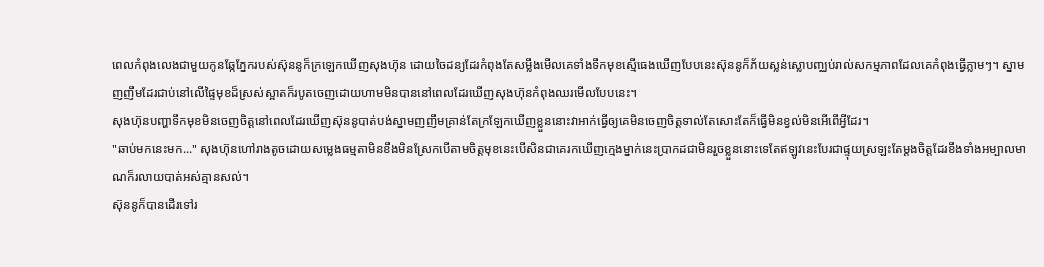ពេលកំពុងលេងជាមួយកូនឆ្កែភ្នែករបស់ស៊ុននូក៏ក្រឡេកឃើញសុងហ៊ុន ដោយចៃដន្យដែរកំពុងតែសម្លឹងមើលគេទាំងទឹកមុខស្មើធេងឃើញបែបនេះស៊ុននូក៏ភ័យស្លន់ស្លោបញ្ឈប់រាល់សកម្មភាពដែលគេកំពុងធ្វើភ្លាមៗ។ ស្នាមញញឹមដែរជាប់នៅលើផ្ទៃមុខដ៏ស្រស់ស្អាតក៏របូតចេញដោយហាមមិនបាននៅពេលដែរឃើញសុងហ៊ុនកំពុងឈរមើលបែបនេះ។
សុងហ៊ុនបញ្ហាទឹកមុខមិនចេញចិត្តនៅពេលដែរឃើញស៊ុននូបាត់បង់ស្នាមញញឹមគ្រាន់តែក្រឡែកឃើញខ្លួននោះវាអាក់ធ្វើឲ្យគេមិនចេញចិត្តទាល់តែសោះតែក៏ធ្វើមិនខ្វល់មិនអើពើអ្វីដែរ។
"ឆាប់មកនេះមក..." សុងហ៊ុនហៅរាងតូចដោយសម្លេងធម្មតាមិនខឹងមិនស្រែកបើតាមចិត្តមុខនេះបើសិនជាគេរកឃើញក្មេងម្នាក់នេះប្រាកដជាមិនរួចខ្លួននោះទេតែឥឡូវនេះបែរជាផ្ទុយស្រឡះតែម្តងចិត្តដែរខឹងទាំងអម្បាលមាណក៏រលាយបាត់អស់គ្មានសល់។
ស៊ុននូក៏បានដើរទៅរ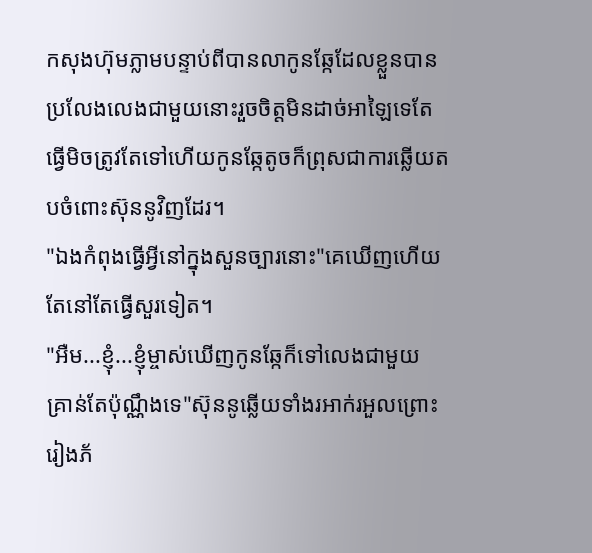កសុងហ៊ុមភ្លាមបន្ទាប់ពីបានលាកូនឆ្កែដែលខ្លួនបានប្រលែងលេងជាមួយនោះរួចចិត្តមិនដាច់អាឡៃទេតែធ្វើមិចត្រូវតែទៅហើយកូនឆ្កែតូចក៏ព្រុសជាការឆ្លើយតបចំពោះស៊ុននូវិញដែរ។
"ឯងកំពុងធ្វើអ្វីនៅក្នុងសួនច្បារនោះ"គេឃើញហើយតែនៅតែធ្វើសួរទៀត។
"អឺម...ខ្ញុំ...ខ្ញុំម្ចាស់ឃើញកូនឆ្កែក៏ទៅលេងជាមួយ គ្រាន់តែប៉ុណ្ណឹងទេ"ស៊ុននូឆ្លើយទាំងរអាក់រអួលព្រោះរៀងភ័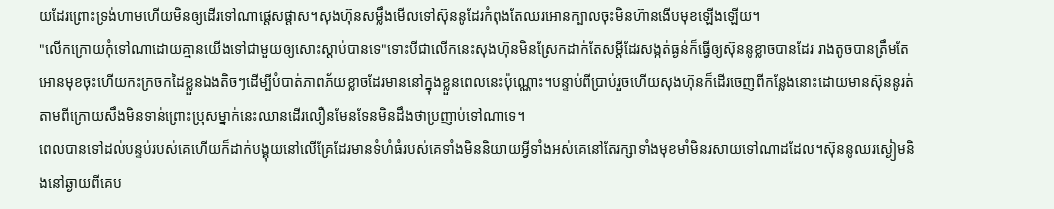យដែរព្រោះទ្រង់ហាមហើយមិនឲ្យដើរទៅណាផ្តេសផ្តាស។សុងហ៊ុនសម្លឹងមើលទៅស៊ុននូដែរកំពុងតែឈរអោនក្បាលចុះមិនហ៊ានងើបមុខឡើងឡើយ។
"លើកក្រោយកុំទៅណាដោយគ្មានយើងទៅជាមួយឲ្យសោះស្តាប់បានទេ"ទោះបីជាលើកនេះសុងហ៊ុនមិនស្រែកដាក់តែសម្តីដែរសង្កត់ធ្ងន់ក៏ធ្វើឲ្យស៊ុននូខ្លាចបានដែរ រាងតូចបានត្រឹមតែអោនមុខចុះហើយកះក្រចកដៃខ្លួនឯងតិចៗដើម្បីបំបាត់ភាពភ័យខ្លាចដែរមាននៅក្នុងខ្លួនពេលនេះប៉ុណ្ណោះ។បន្ទាប់ពីប្រាប់រួចហើយសុងហ៊ុនក៏ដើរចេញពីកន្លែងនោះដោយមានស៊ុននូរត់តាមពីក្រោយសឹងមិនទាន់ព្រោះប្រុសម្នាក់នេះឈានដើរលឿនមែនទែនមិនដឹងថាប្រញាប់ទៅណាទេ។
ពេលបានទៅដល់បន្ទប់របស់គេហើយក៏ដាក់បង្គុយនៅលើគ្រែដែរមានទំហំធំរបស់គេទាំងមិននិយាយអ្វីទាំងអស់គេនៅតែរក្សាទាំងមុខមាំមិនរសាយទៅណាដដែល។ស៊ុននូឈរស្ងៀមនិងនៅឆ្ងាយពីគេប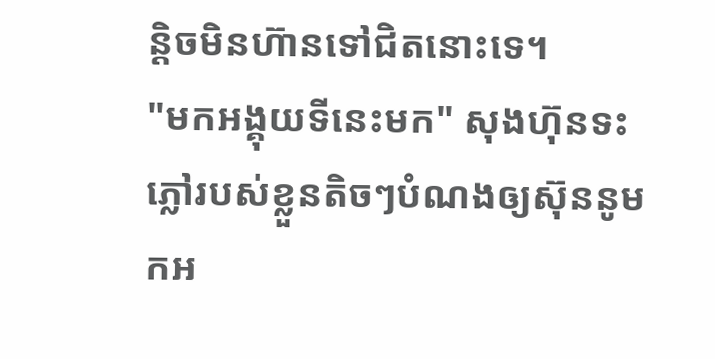ន្តិចមិនហ៊ានទៅជិតនោះទេ។
"មកអង្គុយទីនេះមក" សុងហ៊ុនទះភ្លៅរបស់ខ្លួនតិចៗបំណងឲ្យស៊ុននូមកអ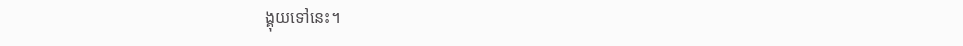ង្គុយទៅនេះ។